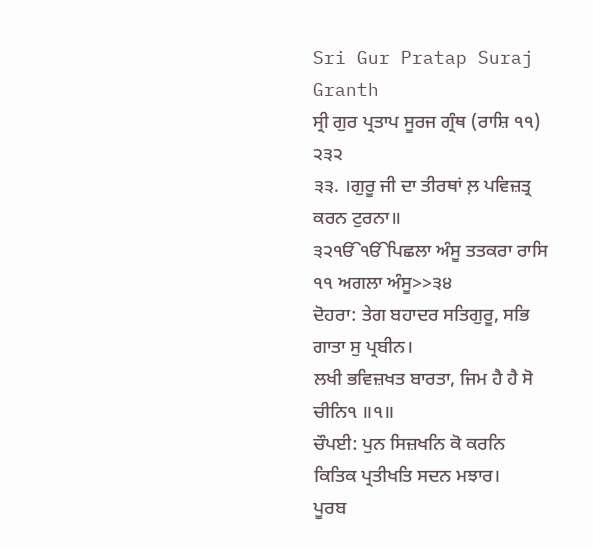Sri Gur Pratap Suraj Granth
ਸ੍ਰੀ ਗੁਰ ਪ੍ਰਤਾਪ ਸੂਰਜ ਗ੍ਰੰਥ (ਰਾਸ਼ਿ ੧੧) ੨੩੨
੩੩. ।ਗੁਰੂ ਜੀ ਦਾ ਤੀਰਥਾਂ ਲ਼ ਪਵਿਜ਼ਤ੍ਰ ਕਰਨ ਟੁਰਨਾ॥
੩੨ੴੴਪਿਛਲਾ ਅੰਸੂ ਤਤਕਰਾ ਰਾਸਿ ੧੧ ਅਗਲਾ ਅੰਸੂ>>੩੪
ਦੋਹਰਾ: ਤੇਗ ਬਹਾਦਰ ਸਤਿਗੁਰੂ, ਸਭਿ ਗਾਤਾ ਸੁ ਪ੍ਰਬੀਨ।
ਲਖੀ ਭਵਿਜ਼ਖਤ ਬਾਰਤਾ, ਜਿਮ ਹੈ ਹੈ ਸੋ ਚੀਨਿ੧ ॥੧॥
ਚੌਪਈ: ਪੁਨ ਸਿਜ਼ਖਨਿ ਕੋ ਕਰਨਿ
ਕਿਤਿਕ ਪ੍ਰਤੀਖਤਿ ਸਦਨ ਮਝਾਰ।
ਪੂਰਬ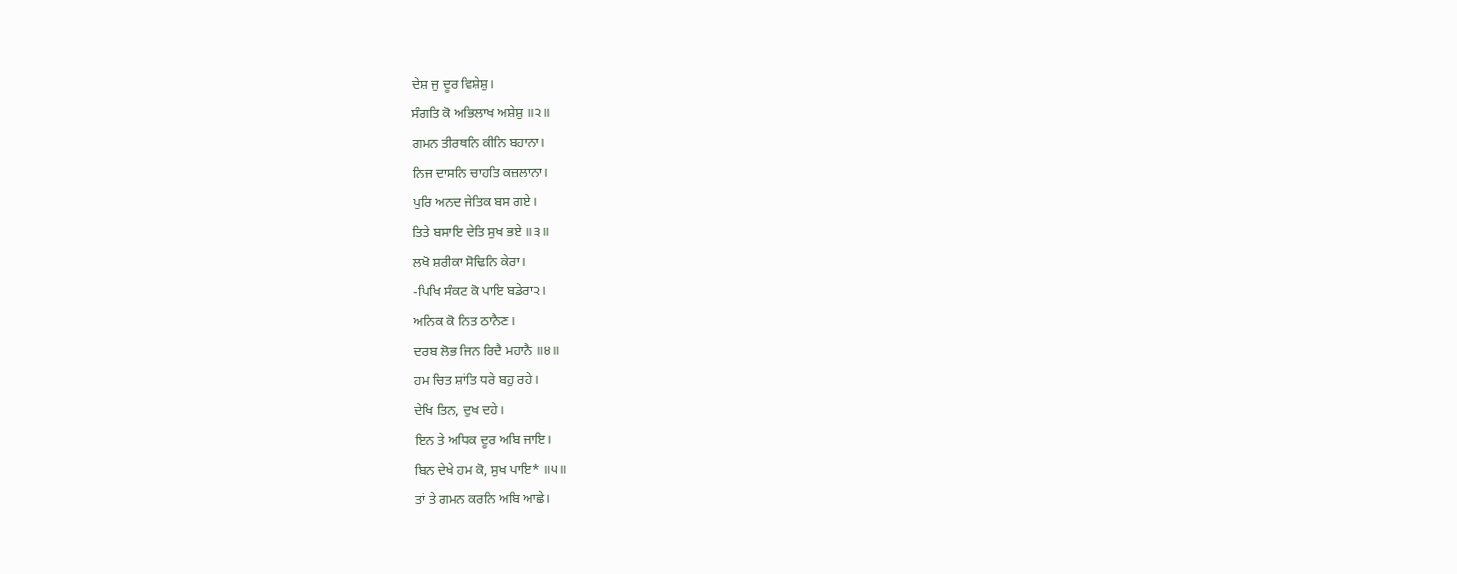ਦੇਸ਼ ਜੁ ਦੂਰ ਵਿਸ਼ੇਸ਼ੁ।
ਸੰਗਤਿ ਕੋ ਅਭਿਲਾਖ ਅਸ਼ੇਸ਼ੁ ॥੨॥
ਗਮਨ ਤੀਰਥਨਿ ਕੀਨਿ ਬਹਾਨਾ।
ਨਿਜ ਦਾਸਨਿ ਚਾਹਤਿ ਕਜ਼ਲਾਨਾ।
ਪੁਰਿ ਅਨਦ ਜੇਤਿਕ ਬਸ ਗਏ।
ਤਿਤੇ ਬਸਾਇ ਦੇਤਿ ਸੁਖ ਭਏ ॥੩॥
ਲਖੋ ਸ਼ਰੀਕਾ ਸੋਢਿਨਿ ਕੇਰਾ।
-ਪਿਖਿ ਸੰਕਟ ਕੋ ਪਾਇ ਬਡੇਰਾ੨।
ਅਨਿਕ ਕੋ ਨਿਤ ਠਾਨੈਣ।
ਦਰਬ ਲੋਭ ਜਿਨ ਰਿਦੈ ਮਹਾਨੈ ॥੪॥
ਹਮ ਚਿਤ ਸ਼ਾਂਤਿ ਧਰੇ ਬਹੁ ਰਹੇ।
ਦੇਖਿ ਤਿਨ, ਦੁਖ ਦਹੇ।
ਇਨ ਤੇ ਅਧਿਕ ਦੂਰ ਅਬਿ ਜਾਇ।
ਬਿਨ ਦੇਖੇ ਹਮ ਕੋ, ਸੁਖ ਪਾਇ* ॥੫॥
ਤਾਂ ਤੇ ਗਮਨ ਕਰਨਿ ਅਬਿ ਆਛੇ।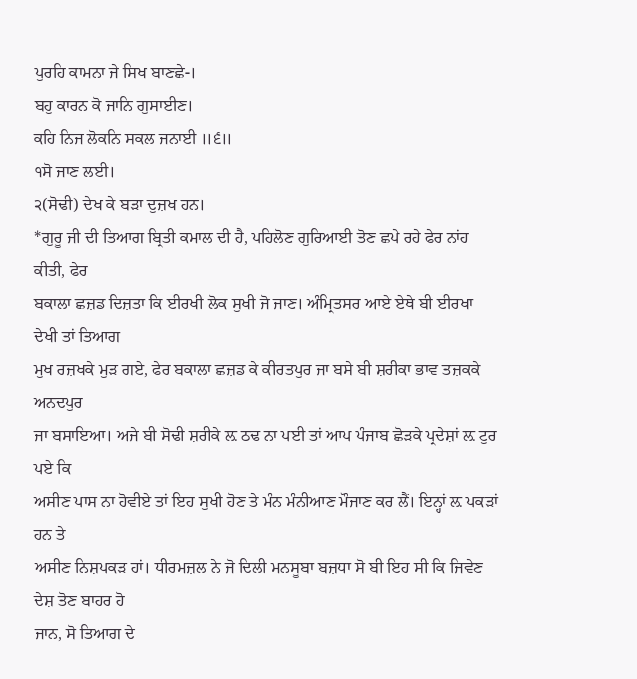ਪੁਰਹਿ ਕਾਮਨਾ ਜੇ ਸਿਖ ਬਾਣਛੇ-।
ਬਹੁ ਕਾਰਨ ਕੋ ਜਾਨਿ ਗੁਸਾਈਣ।
ਕਹਿ ਨਿਜ ਲੋਕਨਿ ਸਕਲ ਜਨਾਈ ॥੬॥
੧ਸੋ ਜਾਣ ਲਈ।
੨(ਸੋਢੀ) ਦੇਖ ਕੇ ਬੜਾ ਦੁਜ਼ਖ ਹਨ।
*ਗੁਰੂ ਜੀ ਦੀ ਤਿਆਗ ਬ੍ਰਿਤੀ ਕਮਾਲ ਦੀ ਹੈ, ਪਹਿਲੋਣ ਗੁਰਿਆਈ ਤੋਣ ਛਪੇ ਰਹੇ ਫੇਰ ਨਾਂਹ ਕੀਤੀ, ਫੇਰ
ਬਕਾਲਾ ਛਜ਼ਡ ਦਿਜ਼ਤਾ ਕਿ ਈਰਖੀ ਲੋਕ ਸੁਖੀ ਜੋ ਜਾਣ। ਅੰਮ੍ਰਿਤਸਰ ਆਏ ਏਥੇ ਬੀ ਈਰਖਾ ਦੇਖੀ ਤਾਂ ਤਿਆਗ
ਮੁਖ ਰਜ਼ਖਕੇ ਮੁੜ ਗਏ, ਫੇਰ ਬਕਾਲਾ ਛਜ਼ਡ ਕੇ ਕੀਰਤਪੁਰ ਜਾ ਬਸੇ ਬੀ ਸ਼ਰੀਕਾ ਭਾਵ ਤਜ਼ਕਕੇ ਅਨਦਪੁਰ
ਜਾ ਬਸਾਇਆ। ਅਜੇ ਬੀ ਸੋਢੀ ਸ਼ਰੀਕੇ ਲ਼ ਠਢ ਨਾ ਪਈ ਤਾਂ ਆਪ ਪੰਜਾਬ ਛੋੜਕੇ ਪ੍ਰਦੇਸ਼ਾਂ ਲ਼ ਟੁਰ ਪਏ ਕਿ
ਅਸੀਣ ਪਾਸ ਨਾ ਹੋਵੀਏ ਤਾਂ ਇਹ ਸੁਖੀ ਹੋਣ ਤੇ ਮੰਨ ਮੰਨੀਆਣ ਮੌਜਾਣ ਕਰ ਲੈਂ। ਇਨ੍ਹਾਂ ਲ਼ ਪਕੜਾਂ ਹਨ ਤੇ
ਅਸੀਣ ਨਿਸ਼ਪਕੜ ਹਾਂ। ਧੀਰਮਜ਼ਲ ਨੇ ਜੋ ਦਿਲੀ ਮਨਸੂਬਾ ਬਜ਼ਧਾ ਸੋ ਬੀ ਇਹ ਸੀ ਕਿ ਜਿਵੇਣ ਦੇਸ਼ ਤੋਣ ਬਾਹਰ ਹੋ
ਜਾਨ, ਸੋ ਤਿਆਗ ਦੇ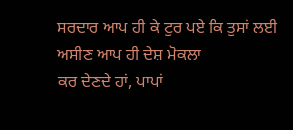ਸਰਦਾਰ ਆਪ ਹੀ ਕੇ ਟੁਰ ਪਏ ਕਿ ਤੁਸਾਂ ਲਈ ਅਸੀਣ ਆਪ ਹੀ ਦੇਸ਼ ਮੋਕਲਾ
ਕਰ ਦੇਣਦੇ ਹਾਂ, ਪਾਪਾਂ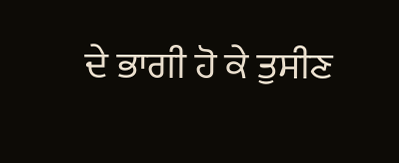ਦੇ ਭਾਗੀ ਹੋ ਕੇ ਤੁਸੀਣ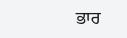ਭਾਰ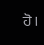ਹੋ।